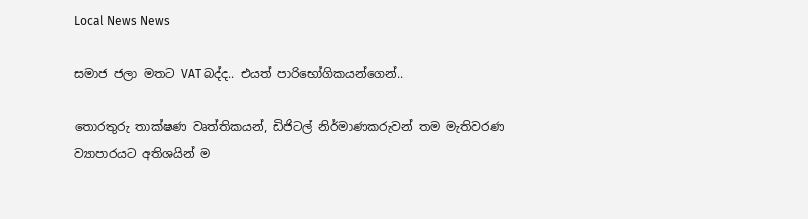Local News News

සමාජ ජලා මතට VAT බද්ද.. එයත් පාරිභෝගිකයන්ගෙන්..

තොරතුරු තාක්ෂණ වෘත්තිකයන්, ඩිජිටල් නිර්මාණකරුවන් තම මැතිවරණ ව්‍යාපාරයට අතිශයින් ම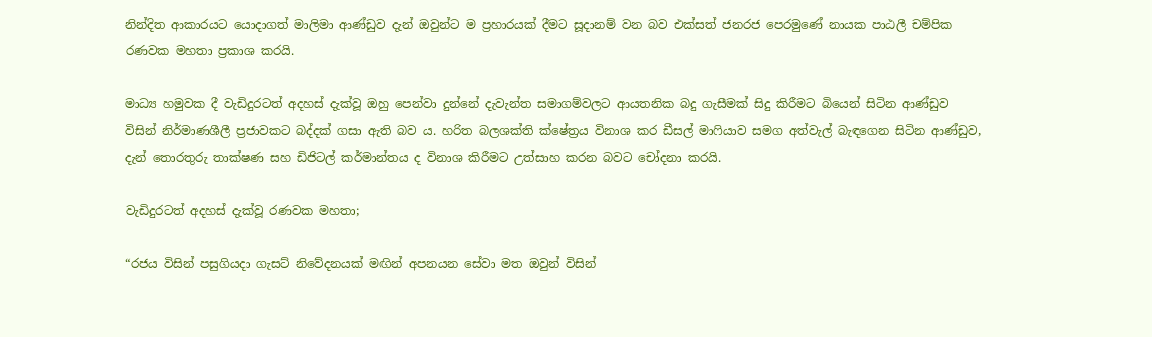නින්දිත ආකාරයට යොදාගත් මාලිමා ආණ්ඩුව දැන් ඔවුන්ට ම ප්‍රහාරයක් දීමට සූදානම් වන බව එක්සත් ජනරජ පෙරමුණේ නායක පාඨලී චම්පික රණවක මහතා ප්‍රකාශ කරයි.

මාධ්‍ය හමුවක දී වැඩිදුරටත් අදහස් දැක්වූ ඔහු පෙන්වා දුන්නේ දැවැන්ත සමාගම්වලට ආයතනික බදු ගැසීමක් සිදු කිරීමට බියෙන් සිටින ආණ්ඩුව විසින් නිර්මාණශීලී ප්‍රජාවකට බද්දක් ගසා ඇති බව ය. හරිත බලශක්ති ක්ෂේත්‍රය විනාශ කර ඩීසල් මාෆියාව සමග අත්වැල් බැඳගෙන සිටින ආණ්ඩුව, දැන් තොරතුරු තාක්ෂණ සහ ඩිජිටල් කර්මාන්තය ද විනාශ කිරීමට උත්සාහ කරන බවට චෝදනා කරයි.

වැඩිදුරටත් අදහස් දැක්වූ රණවක මහතා;

“රජය විසින් පසුගියදා ගැසට් නිවේදනයක් මඟින් අපනයන සේවා මත ඔවුන් විසින්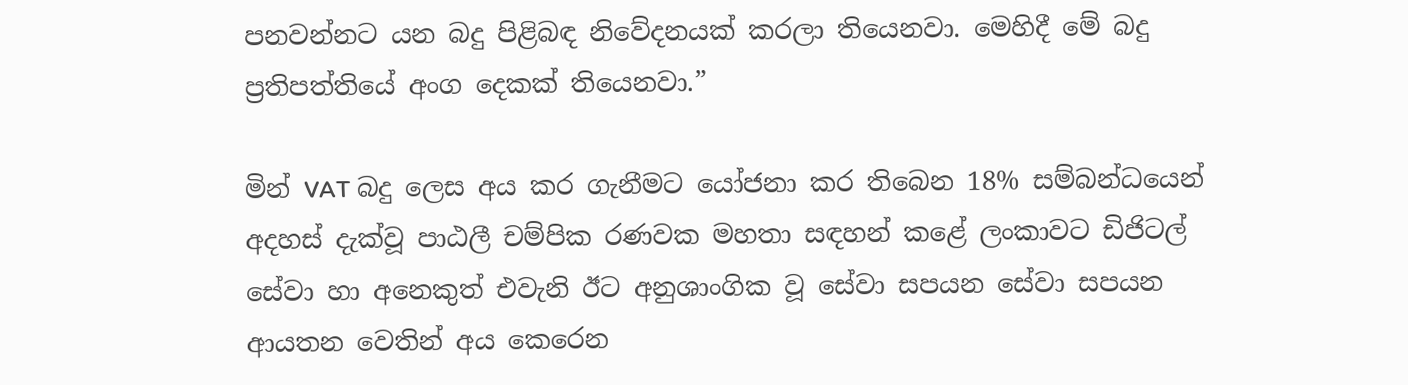පනවන්නට යන බදු පිළිබඳ නිවේදනයක් කරලා තියෙනවා. මෙහිදී මේ බදු ප්‍රතිපත්තියේ අංග දෙකක් තියෙනවා.”

මින් VAT බදු ලෙස අය කර ගැනීමට යෝජනා කර තිබෙන 18% සම්බන්ධයෙන් අදහස් දැක්වූ පාඨලී චම්පික රණවක මහතා සඳහන් කළේ ලංකාවට ඩිජිටල් සේවා හා අනෙකුත් එවැනි ඊට අනුශාංගික වූ සේවා සපයන සේවා සපයන ආයතන වෙතින් අය කෙරෙන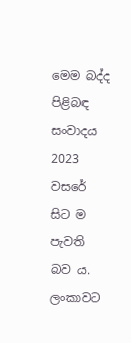මෙම බද්ද පිළිබඳ සංවාදය 2023 වසරේ සිට ම පැවති බව ය. ලංකාවට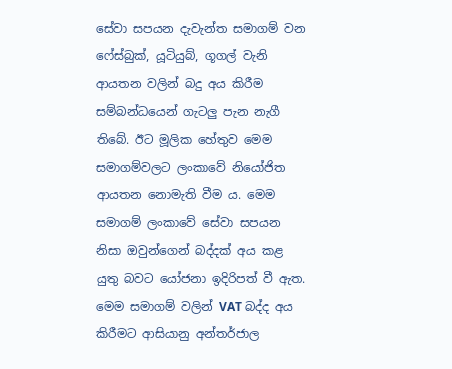සේවා සපයන දැවැන්ත සමාගම් වන ෆේස්බුක්, යූටියුබ්, ගූගල් වැනි ආයතන වලින් බදු අය කිරීම සම්බන්ධයෙන් ගැටලු පැන නැගී තිබේ. ඊට මූලික හේතුව මෙම සමාගම්වලට ලංකාවේ නියෝජිත ආයතන නොමැති වීම ය. මෙම සමාගම් ලංකාවේ සේවා සපයන නිසා ඔවුන්ගෙන් බද්දක් අය කළ යුතු බවට යෝජනා ඉදිරිපත් වී ඇත. මෙම සමාගම් වලින් VAT බද්ද අය කිරීමට ආසියානු අන්තර්ජාල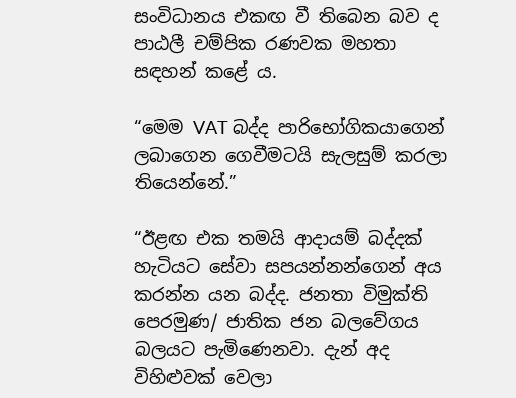සංවිධානය එකඟ වී තිබෙන බව ද පාඨලී චම්පික රණවක මහතා සඳහන් කළේ ය.

“මෙම VAT බද්ද පාරිභෝගිකයාගෙන් ලබාගෙන ගෙවීමටයි සැලසුම් කරලා තියෙන්නේ.”

“ඊළඟ එක තමයි ආදායම් බද්දක් හැටියට සේවා සපයන්නන්ගෙන් අය කරන්න යන බද්ද. ජනතා විමුක්ති පෙරමුණ/ ජාතික ජන බලවේගය බලයට පැමිණෙනවා. දැන් අද විහිළුවක් වෙලා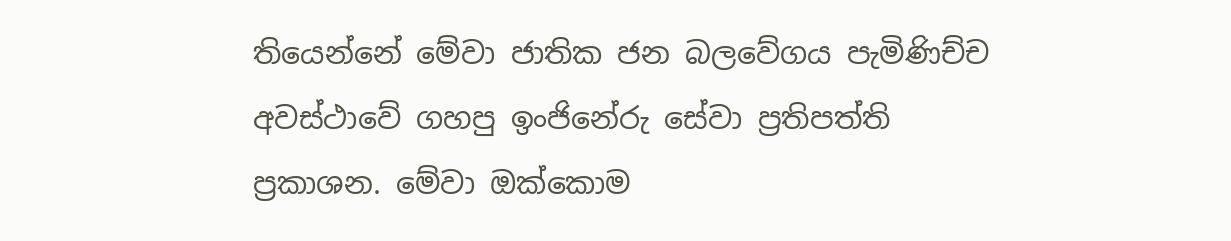තියෙන්නේ මේවා ජාතික ජන බලවේගය පැමිණිච්ච අවස්ථාවේ ගහපු ඉංජිනේරු සේවා ප්‍රතිපත්ති ප්‍රකාශන. මේවා ඔක්කොම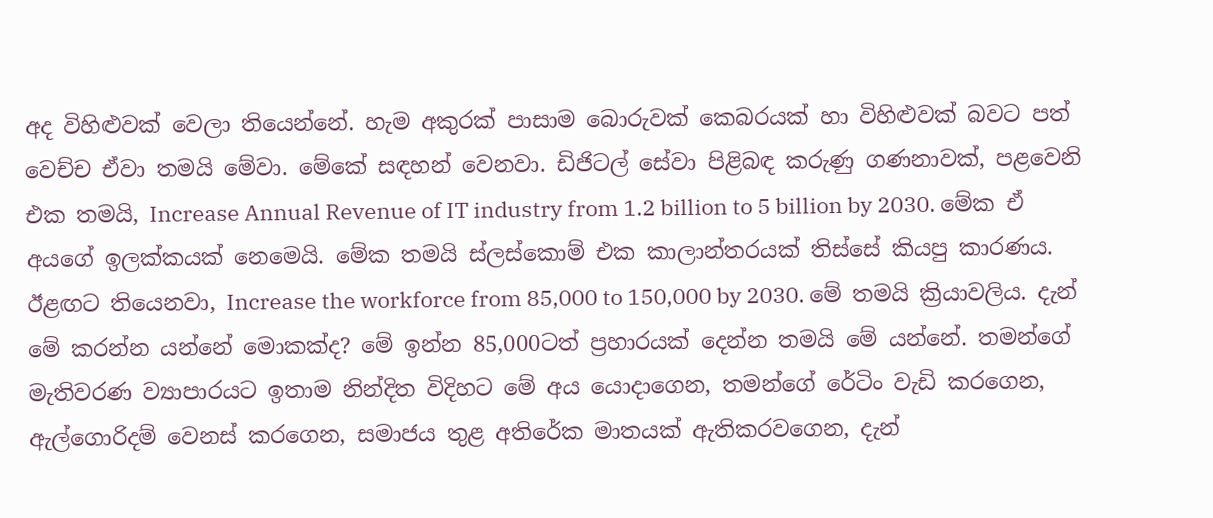අද විහිළුවක් වෙලා තියෙන්නේ. හැම අකුරක් පාසාම බොරුවක් කෙබරයක් හා විහිළුවක් බවට පත් වෙච්ච ඒවා තමයි මේවා. මේකේ සඳහන් වෙනවා. ඩිජිටල් සේවා පිළිබඳ කරුණු ගණනාවක්, පළවෙනි එක තමයි, Increase Annual Revenue of IT industry from 1.2 billion to 5 billion by 2030. මේක ඒ අයගේ ඉලක්කයක් නෙමෙයි. මේක තමයි ස්ලස්කොම් එක කාලාන්තරයක් තිස්සේ කියපු කාරණය. ඊළඟට තියෙනවා, Increase the workforce from 85,000 to 150,000 by 2030. මේ තමයි ක්‍රියාවලිය. දැන් මේ කරන්න යන්නේ මොකක්ද? මේ ඉන්න 85,000ටත් ප්‍රහාරයක් දෙන්න තමයි මේ යන්නේ. තමන්ගේ මැතිවරණ ව්‍යාපාරයට ඉතාම නින්දිත විදිහට මේ අය යොදාගෙන, තමන්ගේ රේටිං වැඩි කරගෙන, ඇල්ගොරිදම් වෙනස් කරගෙන, සමාජය තුළ අතිරේක මාතයක් ඇතිකරවගෙන, දැන්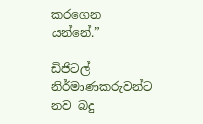කරගෙන යන්නේ.”

ඩිජිටල් නිර්මාණකරුවන්ට නව බදු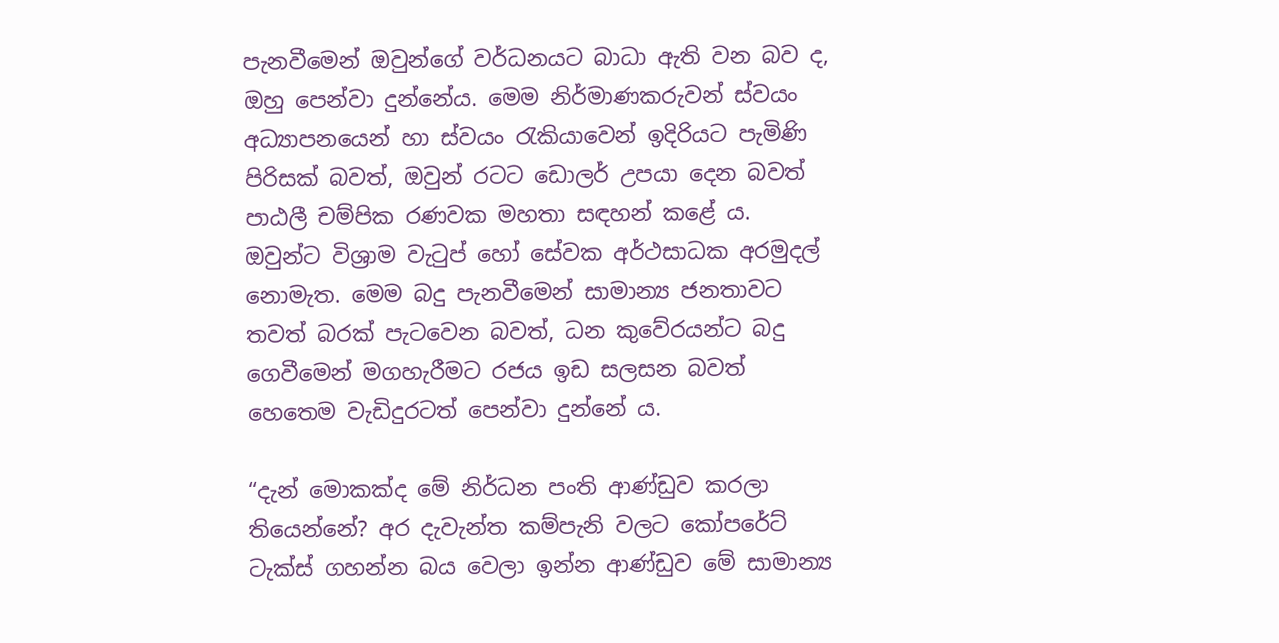පැනවීමෙන් ඔවුන්ගේ වර්ධනයට බාධා ඇති වන බව ද, ඔහු පෙන්වා දුන්නේය. මෙම නිර්මාණකරුවන් ස්වයං අධ්‍යාපනයෙන් හා ස්වයං රැකියාවෙන් ඉදිරියට පැමිණි පිරිසක් බවත්, ඔවුන් රටට ඩොලර් උපයා දෙන බවත් පාඨලී චම්පික රණවක මහතා සඳහන් කළේ ය. ඔවුන්ට විශ්‍රාම වැටුප් හෝ සේවක අර්ථසාධක අරමුදල් නොමැත. මෙම බදු පැනවීමෙන් සාමාන්‍ය ජනතාවට තවත් බරක් පැටවෙන බවත්, ධන කුවේරයන්ට බදු ගෙවීමෙන් මගහැරීමට රජය ඉඩ සලසන බවත් හෙතෙම වැඩිදුරටත් පෙන්වා දුන්නේ ය.

“දැන් මොකක්ද මේ නිර්ධන පංති ආණ්ඩුව කරලා තියෙන්නේ? අර දැවැන්ත කම්පැනි වලට කෝපරේට් ටැක්ස් ගහන්න බය වෙලා ඉන්න ආණ්ඩුව මේ සාමාන්‍ය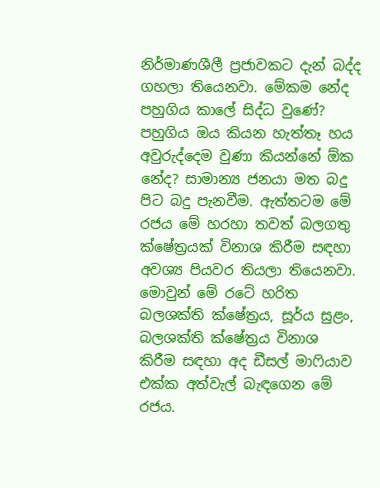නිර්මාණශීලී ප්‍රජාවකට දැන් බද්ද ගහලා තියෙනවා. මේකම නේද පහුගිය කාලේ සිද්ධ වුණේ? පහුගිය ඔය කියන හැත්තෑ හය අවුරුද්දෙම වුණා කියන්නේ ඕක නේද? සාමාන්‍ය ජනයා මත බදු පිට බදු පැනවීම. ඇත්තටම මේ රජය මේ හරහා තවත් බලගතු ක්ෂේත්‍රයක් විනාශ කිරීම සඳහා අවශ්‍ය පියවර තියලා තියෙනවා. මොවුන් මේ රටේ හරිත බලශක්ති ක්ෂේත්‍රය, සූර්ය සුළං, බලශක්ති ක්ෂේත්‍රය විනාශ කිරීම සඳහා අද ඩීසල් මාෆියාව එක්ක අත්වැල් බැඳගෙන මේ රජය.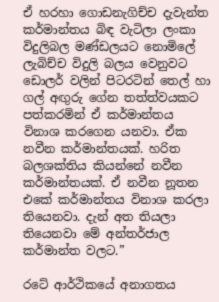ඒ හරහා ගොඩනැගිච්ච දැවැන්ත කර්මාන්තය බිඳ වැටිලා ලංකා විදුලිබල මණ්ඩලයට නොමිලේ ලැබිච්ච විදුලි බලය වෙනුවට ඩොලර් වලින් පිටරටින් තෙල් හා ගල් අඟුරු ගේන තත්ත්වයකට පත්කරමින් ඒ කර්මාන්තය විනාශ කරගෙන යනවා. ඒක නවීන කර්මාන්තයක්. හරිත බලශක්තිය කියන්නේ නවීන කර්මාන්තයක්. ඒ නවීන නූතන එකේ කර්මාන්තය විනාශ කරලා තියෙනවා. දැන් අත තියලා තියෙනවා මේ අන්තර්ජාල කර්මාන්ත වලට.”

රටේ ආර්ථිකයේ අනාගතය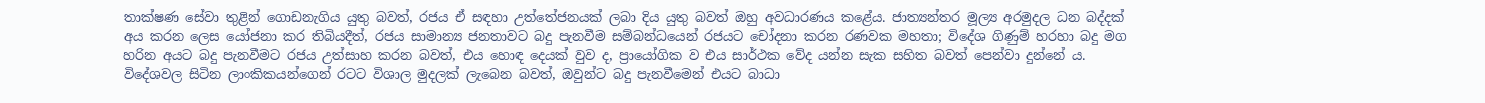තාක්ෂණ සේවා තුළින් ගොඩනැගිය යුතු බවත්, රජය ඒ සඳහා උත්තේජනයක් ලබා දිය යුතු බවත් ඔහු අවධාරණය කළේය. ජාත්‍යන්තර මූල්‍ය අරමුදල ධන බද්දක් අය කරන ලෙස යෝජනා කර තිබියදීත්, රජය සාමාන්‍ය ජනතාවට බදු පැනවීම සම්බන්ධයෙන් රජයට චෝදනා කරන රණවක මහතා; විදේශ ගිණුම් හරහා බදු මග හරින අයට බදු පැනවීමට රජය උත්සාහ කරන බවත්, එය හොඳ දෙයක් වුව ද, ප්‍රායෝගික ව එය සාර්ථක වේද යන්න සැක සහිත බවත් පෙන්වා දුන්නේ ය. විදේශවල සිටින ලාංකිකයන්ගෙන් රටට විශාල මුදලක් ලැබෙන බවත්, ඔවුන්ට බදු පැනවීමෙන් එයට බාධා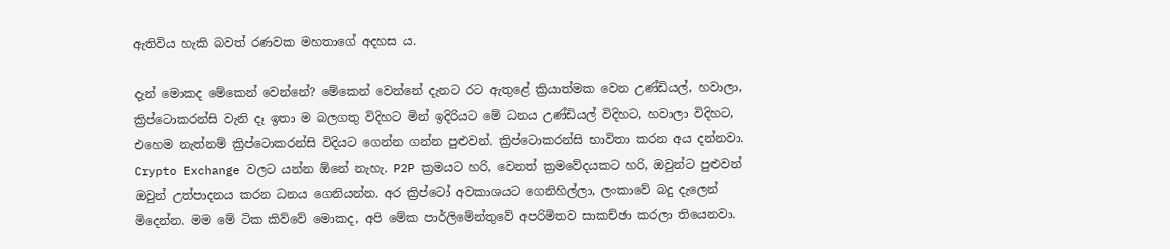ඇතිවිය හැකි බවත් රණවක මහතාගේ අදහස ය.

දැන් මොකද මේකෙන් වෙන්නේ? මේකෙන් වෙන්නේ දැනට රට ඇතුළේ ක්‍රියාත්මක වෙන උණ්ඩියල්, හවාලා, ක්‍රිප්ටොකරන්සි වැනි දෑ ඉතා ම බලගතු විදිහට මින් ඉදිරියට මේ ධනය උණ්ඩියල් විදිහට, හවාලා විදිහට, එහෙම නැත්නම් ක්‍රිප්ටොකරන්සි විදියට ගෙන්න ගන්න පුළුවන්. ක්‍රිප්ටොකරන්සි භාවිතා කරන අය දන්නවා. Crypto Exchange වලට යන්න ඕනේ නැහැ. P2P ක්‍රමයට හරි, වෙනත් ක්‍රමවේදයකට හරි, ඔවුන්ට පුළුවන් ඔවුන් උත්පාදනය කරන ධනය ගෙනියන්න. අර ක්‍රිප්ටෝ අවකාශයට ගෙනිහිල්ලා, ලංකාවේ බදු දැලෙන් මිදෙන්න. මම මේ ටික කිව්වේ මොකද, අපි මේක පාර්ලිමේන්තුවේ අපරිමිතව සාකච්ඡා කරලා තියෙනවා.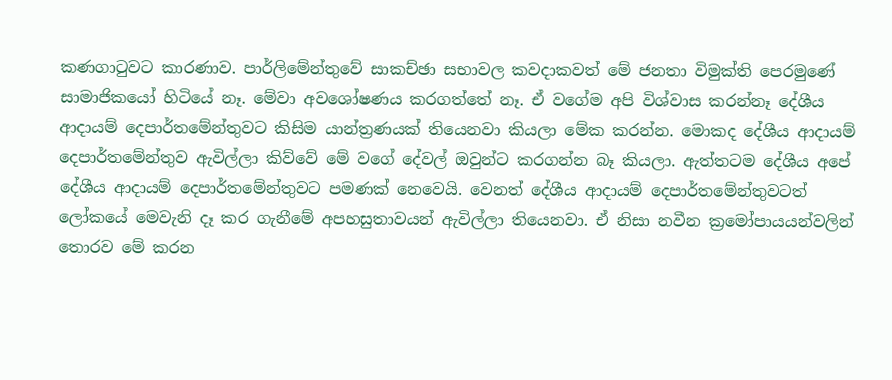කණගාටුවට කාරණාව. පාර්ලිමේන්තුවේ සාකච්ඡා සභාවල කවදාකවත් මේ ජනතා විමුක්ති පෙරමුණේ සාමාජිකයෝ හිටියේ නෑ. මේවා අවශෝෂණය කරගත්තේ නෑ. ඒ වගේම අපි විශ්වාස කරන්නෑ දේශීය ආදායම් දෙපාර්තමේන්තුවට කිසිම යාන්ත්‍රණයක් තියෙනවා කියලා මේක කරන්න. මොකද දේශීය ආදායම් දෙපාර්තමේන්තුව ඇවිල්ලා කිව්වේ මේ වගේ දේවල් ඔවුන්ට කරගන්න බෑ කියලා. ඇත්තටම දේශීය අපේ දේශීය ආදායම් දෙපාර්තමේන්තුවට පමණක් නෙවෙයි. වෙනත් දේශීය ආදායම් දෙපාර්තමේන්තුවටත් ලෝකයේ මෙවැනි දෑ කර ගැනීමේ අපහසුතාවයන් ඇවිල්ලා තියෙනවා. ඒ නිසා නවීන ක්‍රමෝපායයන්වලින් තොරව මේ කරන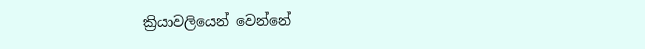ක්‍රියාවලියෙන් වෙන්නේ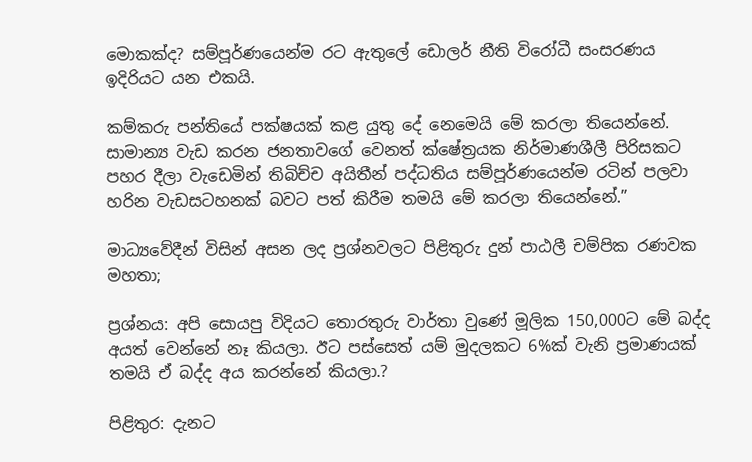මොකක්ද? සම්පූර්ණයෙන්ම රට ඇතුලේ ඩොලර් නීති විරෝධී සංසරණය ඉදිරියට යන එකයි.

කම්කරු පන්තියේ පක්ෂයක් කළ යුතු දේ නෙමෙයි මේ කරලා තියෙන්නේ. සාමාන්‍ය වැඩ කරන ජනතාවගේ වෙනත් ක්ෂේත්‍රයක නිර්මාණශීලී පිරිසකට පහර දීලා වැඩෙමින් තිබිච්ච අයිතීන් පද්ධතිය සම්පූර්ණයෙන්ම රටින් පලවා හරින වැඩසටහනක් බවට පත් කිරීම තමයි මේ කරලා තියෙන්නේ.”

මාධ්‍යවේදීන් විසින් අසන ලද ප්‍රශ්නවලට පිළිතුරු දුන් පාඨලී චම්පික රණවක මහතා;

ප්‍රශ්නය: අපි සොයපු විදියට තොරතුරු වාර්තා වුණේ මූලික 150,000ට මේ බද්ද අයත් වෙන්නේ නෑ කියලා. ඊට පස්සෙත් යම් මුදලකට 6%ක් වැනි ප්‍රමාණයක් තමයි ඒ බද්ද අය කරන්නේ කියලා.?

පිළිතුර: දැනට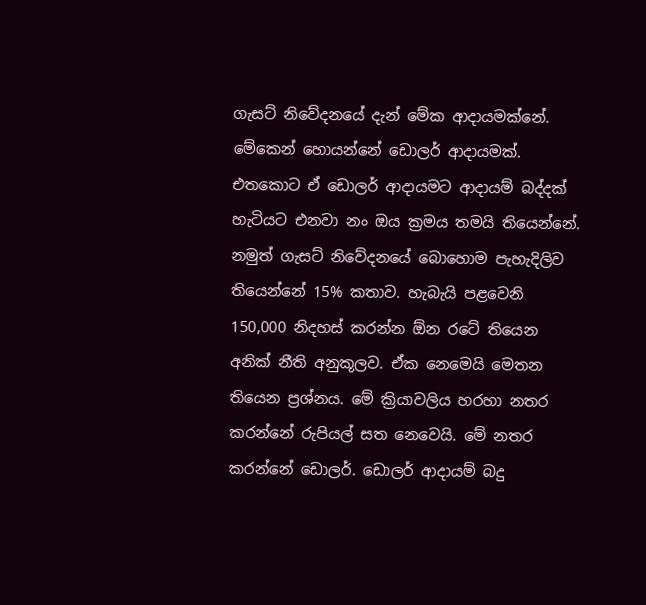ගැසට් නිවේදනයේ දැන් මේක ආදායමක්නේ. මේකෙන් හොයන්නේ ඩොලර් ආදායමක්. එතකොට ඒ ඩොලර් ආදායමට ආදායම් බද්දක් හැටියට එනවා නං ඔය ක්‍රමය තමයි තියෙන්නේ. නමුත් ගැසට් නිවේදනයේ බොහොම පැහැදිලිව තියෙන්නේ 15% කතාව. හැබැයි පළවෙනි 150,000 නිදහස් කරන්න ඕන රටේ තියෙන අනික් නීති අනුකූලව. ඒක නෙමෙයි මෙතන තියෙන ප්‍රශ්නය. මේ ක්‍රියාවලිය හරහා නතර කරන්නේ රුපියල් සත නෙවෙයි. මේ නතර කරන්නේ ඩොලර්. ඩොලර් ආදායම් බදු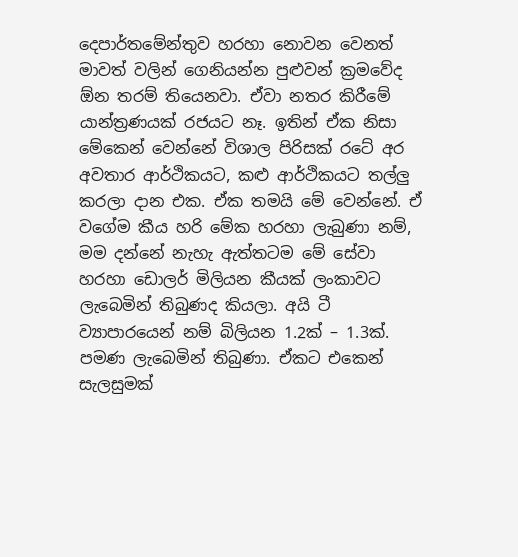දෙපාර්තමේන්තුව හරහා නොවන වෙනත් මාවත් වලින් ගෙනියන්න පුළුවන් ක්‍රමවේද ඕන තරම් තියෙනවා. ඒවා නතර කිරීමේ යාන්ත්‍රණයක් රජයට නෑ. ඉතින් ඒක නිසා මේකෙන් වෙන්නේ විශාල පිරිසක් රටේ අර අවතාර ආර්ථිකයට, කළු ආර්ථිකයට තල්ලු කරලා දාන එක. ඒක තමයි මේ වෙන්නේ. ඒ වගේම කීය හරි මේක හරහා ලැබුණා නම්, මම දන්නේ නැහැ ඇත්තටම මේ සේවා හරහා ඩොලර් මිලියන කීයක් ලංකාවට ලැබෙමින් තිබුණද කියලා. අයි ටී ව්‍යාපාරයෙන් නම් බිලියන 1.2ක් – 1.3ක්. පමණ ලැබෙමින් තිබුණා. ඒකට එකෙන් සැලසුමක්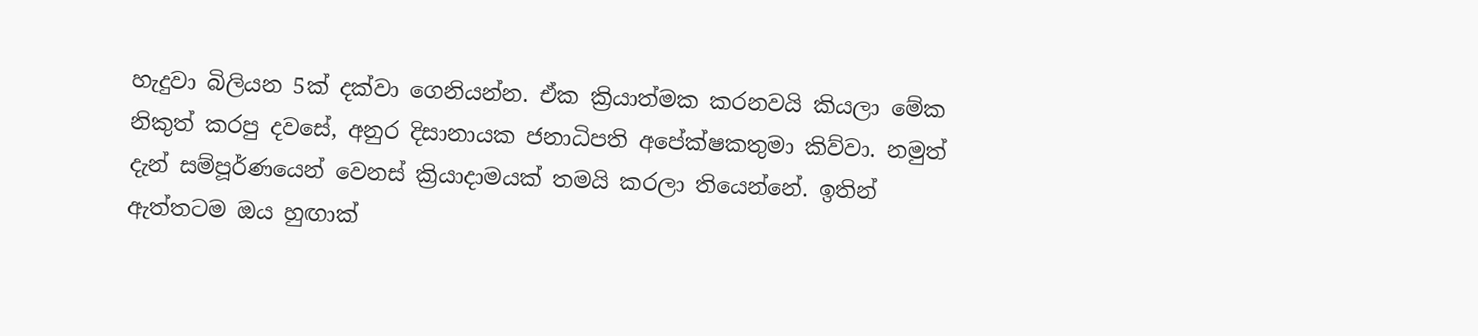හැදුවා බිලියන 5ක් දක්වා ගෙනියන්න. ඒක ක්‍රියාත්මක කරනවයි කියලා මේක නිකුත් කරපු දවසේ, අනුර දිසානායක ජනාධිපති අපේක්ෂකතුමා කිව්වා. නමුත් දැන් සම්පූර්ණයෙන් වෙනස් ක්‍රියාදාමයක් තමයි කරලා තියෙන්නේ. ඉතින් ඇත්තටම ඔය හුඟාක්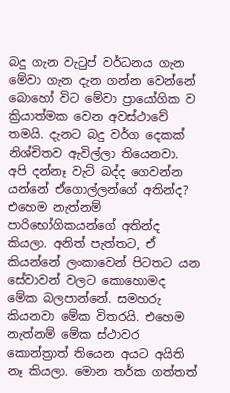බදු ගැන වැටුප් වර්ධනය ගැන මේවා ගැන දැන ගන්න වෙන්නේ බොහෝ විට මේවා ප්‍රායෝගික ව ක්‍රියාත්මක වෙන අවස්ථාවේ තමයි. දැනට බදු වර්ග දෙකක් නිශ්චිතව ඇවිල්ලා තියෙනවා. අපි දන්නෑ වැට් බද්ද ගෙවන්න යන්නේ ඒගොල්ලන්ගේ අතින්ද? එහෙම නැත්නම් පාරිභෝගිකයන්ගේ අතින්ද කියලා. අනිත් පැත්තට, ඒ කියන්නේ ලංකාවෙන් පිටතට යන සේවාවන් වලට කොහොමද මේක බලපාන්නේ. සමහරු කියනවා මේක විතරයි. එහෙම නැත්නම් මේක ස්ථාවර කොන්ත්‍රාත් තියෙන අයට අයිති නෑ කියලා. මොන තර්ක ගත්තත්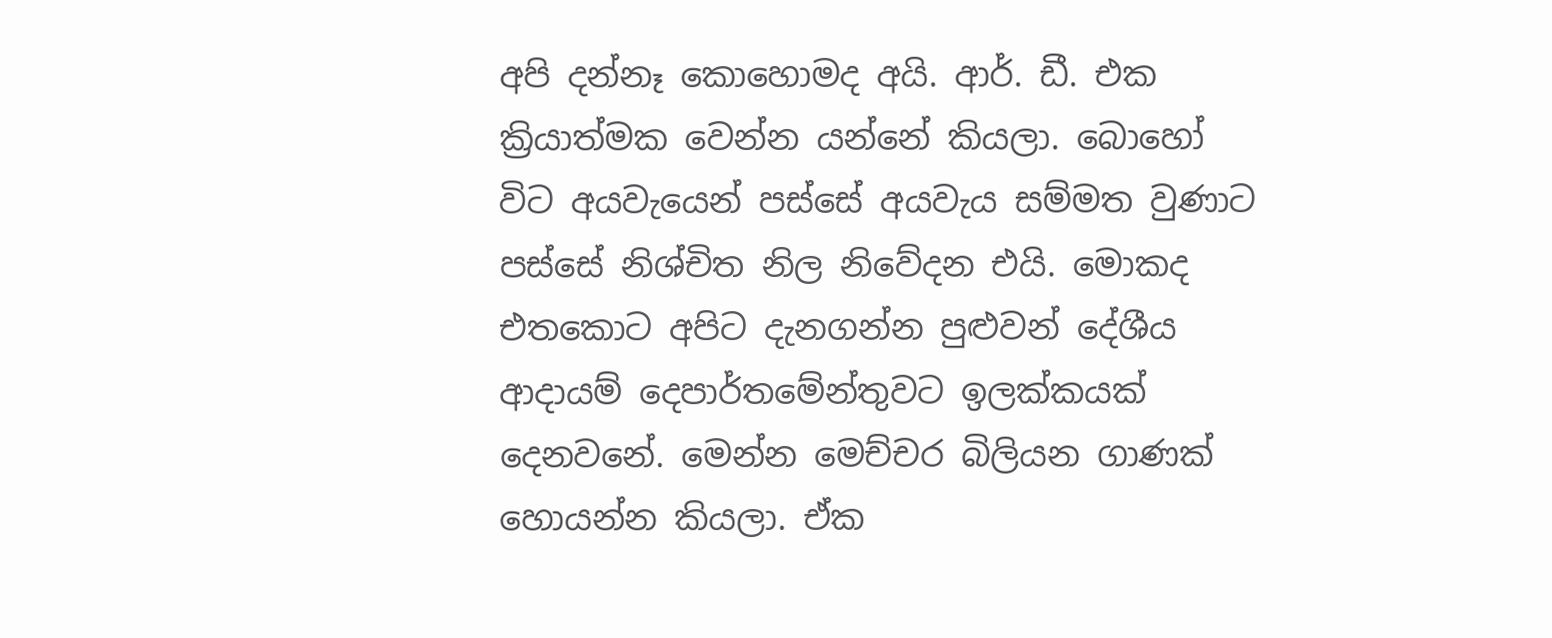අපි දන්නෑ කොහොමද අයි. ආර්. ඩී. එක ක්‍රියාත්මක වෙන්න යන්නේ කියලා. බොහෝ විට අයවැයෙන් පස්සේ අයවැය සම්මත වුණාට පස්සේ නිශ්චිත නිල නිවේදන එයි. මොකද එතකොට අපිට දැනගන්න පුළුවන් දේශීය ආදායම් දෙපාර්තමේන්තුවට ඉලක්කයක් දෙනවනේ. මෙන්න මෙච්චර බිලියන ගාණක් හොයන්න කියලා. ඒක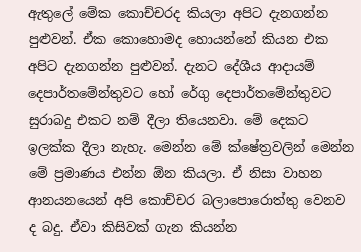ඇතුලේ මේක කොච්චරද කියලා අපිට දැනගන්න පුළුවන්. ඒක කොහොමද හොයන්නේ කියන එක අපිට දැනගන්න පුළුවන්. දැනට දේශීය ආදායම් දෙපාර්තමේන්තුවට හෝ රේගු දෙපාර්තමේන්තුවට සුරාබදු එකට නම් දීලා තියෙනවා. මේ දෙකට ඉලක්ක දීලා නැහැ. මෙන්න මේ ක්ෂේත්‍රවලින් මෙන්න මේ ප්‍රමාණය එන්න ඕන කියලා. ඒ නිසා වාහන ආනයනයෙන් අපි කොච්චර බලාපොරොත්තු වෙනව ද බදු. ඒවා කිසිවක් ගැන කියන්න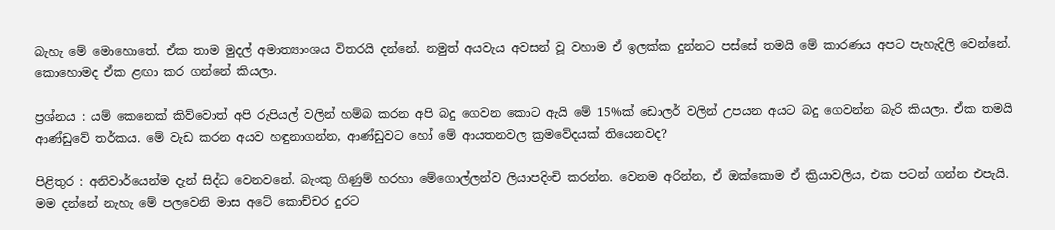බැහැ මේ මොහොතේ. ඒක තාම මුදල් අමාත්‍යාංශය විතරයි දන්නේ. නමුත් අයවැය අවසන් වූ වහාම ඒ ඉලක්ක දුන්නට පස්සේ තමයි මේ කාරණය අපට පැහැදිලි වෙන්නේ. කොහොමද ඒක ළඟා කර ගන්නේ කියලා.

ප්‍රශ්නය : යම් කෙනෙක් කිව්වොත් අපි රුපියල් වලින් හම්බ කරන අපි බදු ගෙවන කොට ඇයි මේ 15%ක් ඩොලර් වලින් උපයන අයට බදු ගෙවන්න බැරි කියලා. ඒක තමයි ආණ්ඩුවේ තර්කය. මේ වැඩ කරන අයව හඳුනාගන්න, ආණ්ඩුවට හෝ මේ ආයතනවල ක්‍රමවේදයක් තියෙනවද?

පිළිතුර : අනිවාර්යෙන්ම දැන් සිද්ධ වෙනවනේ. බැංකු ගිණුම් හරහා මේගොල්ලන්ව ලියාපදිංචි කරන්න. වෙනම අරින්න, ඒ ඔක්කොම ඒ ක්‍රියාවලිය, එක පටන් ගන්න එපැයි. මම දන්නේ නැහැ මේ පලවෙනි මාස අටේ කොච්චර දුරට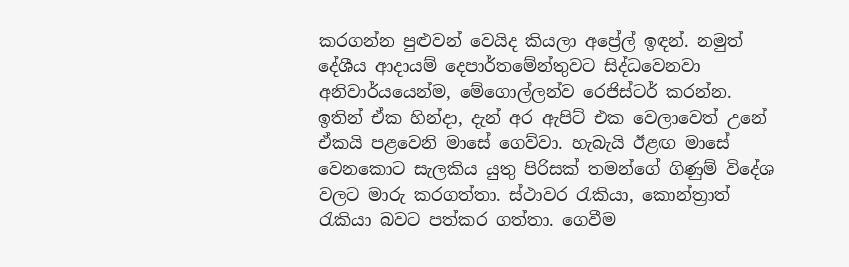කරගන්න පුළුවන් වෙයිද කියලා අප්‍රේල් ඉඳන්. නමුත් දේශීය ආදායම් දෙපාර්තමේන්තුවට සිද්ධවෙනවා අනිවාර්යයෙන්ම, මේගොල්ලන්ව රෙජිස්ටර් කරන්න. ඉතින් ඒක හින්දා, දැන් අර ඇපිට් එක වෙලාවෙත් උනේ ඒකයි පළවෙනි මාසේ ගෙව්වා. හැබැයි ඊළඟ මාසේ වෙනකොට සැලකිය යුතු පිරිසක් තමන්ගේ ගිණුම් විදේශ වලට මාරු කරගත්තා. ස්ථාවර රැකියා, කොන්ත්‍රාත් රැකියා බවට පත්කර ගත්තා. ගෙවීම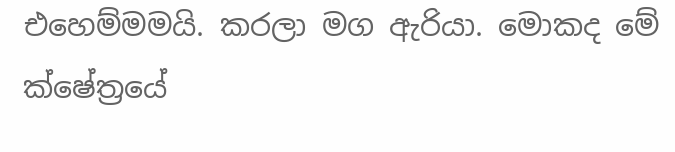එහෙම්මමයි. කරලා මග ඇරියා. මොකද මේ ක්ෂේත්‍රයේ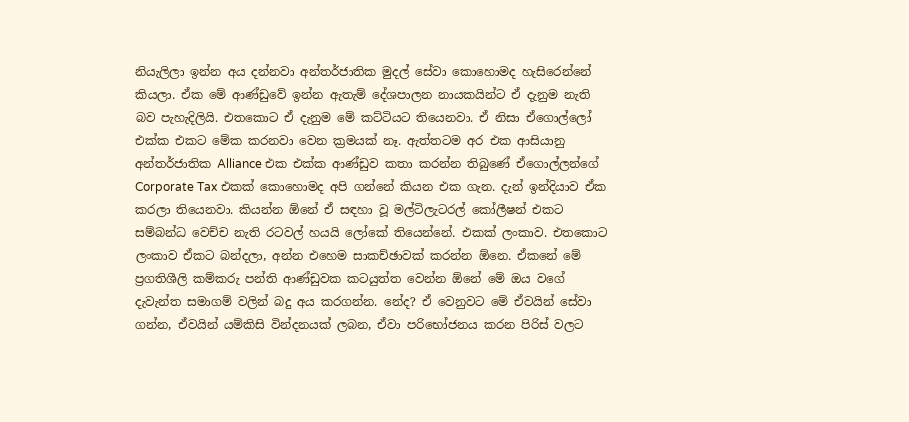නියැලිලා ඉන්න අය දන්නවා අන්තර්ජාතික මුදල් සේවා කොහොමද හැසිරෙන්නේ කියලා. ඒක මේ ආණ්ඩුවේ ඉන්න ඇතැම් දේශපාලන නායකයින්ට ඒ දැනුම නැති බව පැහැදිලියි. එතකොට ඒ දැනුම මේ කට්ටියට තියෙනවා. ඒ නිසා ඒගොල්ලෝ එක්ක එකට මේක කරනවා වෙන ක්‍රමයක් නෑ. ඇත්තටම අර එක ආසියානු අන්තර්ජාතික Alliance එක එක්ක ආණ්ඩුව කතා කරන්න තිබුණේ ඒගොල්ලන්ගේ Corporate Tax එකක් කොහොමද අපි ගන්නේ කියන එක ගැන. දැන් ඉන්දියාව ඒක කරලා තියෙනවා. කියන්න ඕනේ ඒ සඳහා වූ මල්ටිලැටරල් කෝලීෂන් එකට සම්බන්ධ වෙච්ච නැති රටවල් හයයි ලෝකේ තියෙන්නේ. එකක් ලංකාව. එතකොට ලංකාව ඒකට බන්දලා, අන්න එහෙම සාකච්ඡාවක් කරන්න ඕනෙ. ඒකනේ මේ ප්‍රගතිශීලි කම්කරු පන්ති ආණ්ඩුවක කටයුත්ත වෙන්න ඕනේ මේ ඔය වගේ දැවැන්ත සමාගම් වලින් බදු අය කරගන්න. නේද? ඒ වෙනුවට මේ ඒවයින් සේවා ගන්න, ඒවයින් යම්කිසි වින්දනයක් ලබන, ඒවා පරිභෝජනය කරන පිරිස් වලට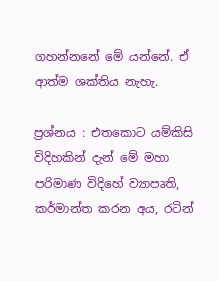ගහන්නනේ මේ යන්නේ. ඒ ආත්ම ශක්තිය නැහැ.

ප්‍රශ්නය : එතකොට යම්කිසි විදිහකින් දැන් මේ මහා පරිමාණ විදිහේ ව්‍යාපෘති, කර්මාන්ත කරන අය, රටින්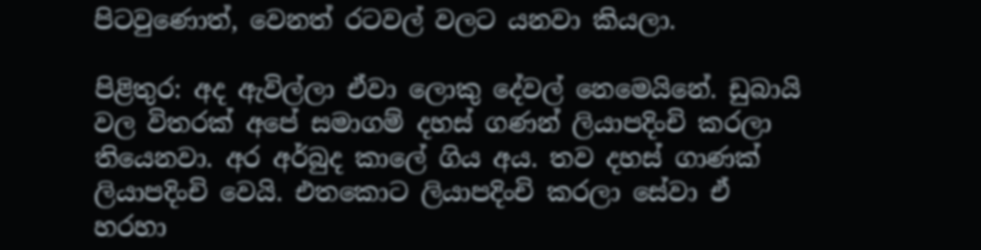පිටවුණොත්, වෙනත් රටවල් වලට යනවා කියලා.

පිළිතුර: අද ඇවිල්ලා ඒවා ලොකු දේවල් නෙමෙයිනේ. ඩුබායි වල විතරක් අපේ සමාගම් දහස් ගණන් ලියාපදිංචි කරලා තියෙනවා. අර අර්බුද කාලේ ගිය අය. තව දහස් ගාණක් ලියාපදිංචි වෙයි. එතකොට ලියාපදිංචි කරලා සේවා ඒ හරහා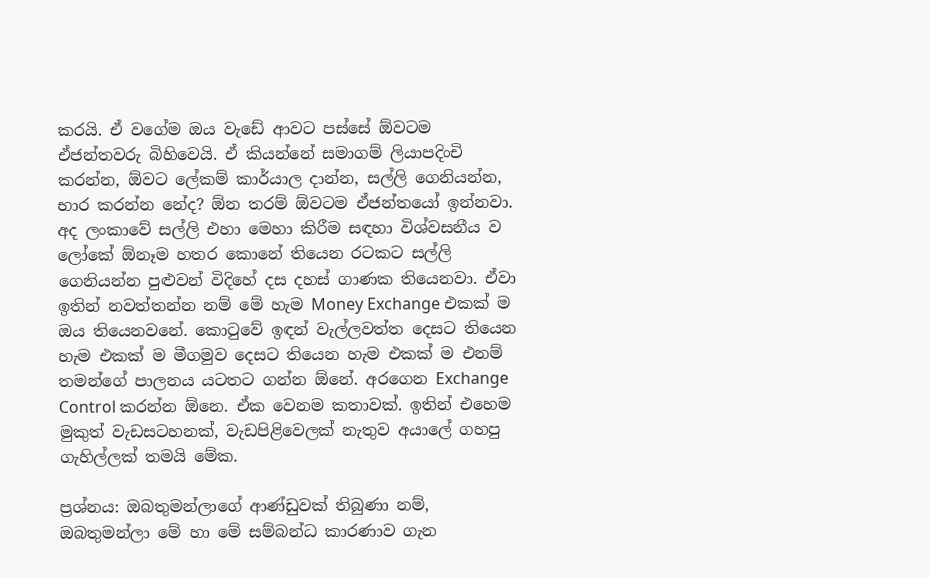කරයි. ඒ වගේම ඔය වැඩේ ආවට පස්සේ ඕවටම ඒජන්තවරු බිහිවෙයි. ඒ කියන්නේ සමාගම් ලියාපදිංචි කරන්න, ඕවට ලේකම් කාර්යාල දාන්න, සල්ලි ගෙනියන්න, භාර කරන්න නේද? ඕන තරම් ඕවටම ඒජන්තයෝ ඉන්නවා. අද ලංකාවේ සල්ලි එහා මෙහා කිරීම සඳහා විශ්වසනීය ව ලෝකේ ඕනෑම හතර කොනේ තියෙන රටකට සල්ලි ගෙනියන්න පුළුවන් විදිහේ දස දහස් ගාණක තියෙනවා. ඒවා ඉතින් නවත්තන්න නම් මේ හැම Money Exchange එකක් ම ඔය තියෙනවනේ. කොටුවේ ඉඳන් වැල්ලවත්ත දෙසට තියෙන හැම එකක් ම මීගමුව දෙසට තියෙන හැම එකක් ම එනම් තමන්ගේ පාලනය යටතට ගන්න ඕනේ. අරගෙන Exchange Control කරන්න ඕනෙ. ඒක වෙනම කතාවක්. ඉතින් එහෙම මුකුත් වැඩසටහනක්, වැඩපිළිවෙලක් නැතුව අයාලේ ගහපු ගැහිල්ලක් තමයි මේක.

ප්‍රශ්නය: ඔබතුමන්ලාගේ ආණ්ඩුවක් තිබුණා නම්, ඔබතුමන්ලා මේ හා මේ සම්බන්ධ කාරණාව ගැන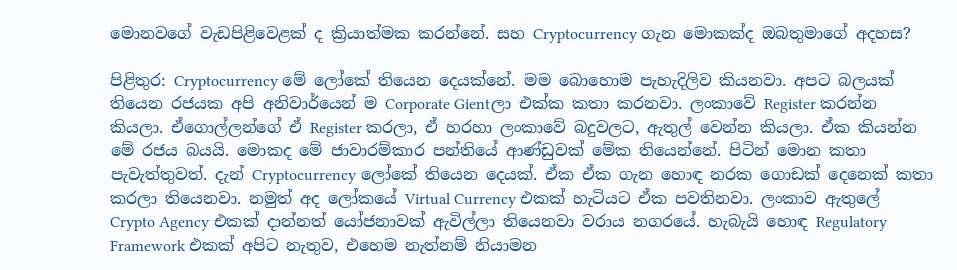මොනවගේ වැඩපිළිවෙළක් ද ක්‍රියාත්මක කරන්නේ. සහ Cryptocurrency ගැන මොකක්ද ඔබතුමාගේ අදහස?

පිළිතුර: Cryptocurrency මේ ලෝකේ තියෙන දෙයක්නේ. මම බොහොම පැහැදිලිව කියනවා. අපට බලයක් තියෙන රජයක අපි අනිවාර්යෙන් ම Corporate Gientලා එක්ක කතා කරනවා. ලංකාවේ Register කරන්න කියලා. ඒගොල්ලන්ගේ ඒ Register කරලා, ඒ හරහා ලංකාවේ බදුවලට, ඇතුල් වෙන්න කියලා. ඒක කියන්න මේ රජය බයයි. මොකද මේ ජාවාරම්කාර පන්තියේ ආණ්ඩුවක් මේක තියෙන්නේ. පිටින් මොන කතා පැවැත්තුවත්. දැන් Cryptocurrency ලෝකේ තියෙන දෙයක්. ඒක ඒක ගැන හොඳ නරක ගොඩක් දෙනෙක් කතා කරලා තියෙනවා. නමුත් අද ලෝකයේ Virtual Currency එකක් හැටියට ඒක පවතිනවා. ලංකාව ඇතුලේ Crypto Agency එකක් දාන්නත් යෝජනාවක් ඇවිල්ලා තියෙනවා වරාය නගරයේ. හැබැයි හොඳ Regulatory Framework එකක් අපිට නැතුව, එහෙම නැත්නම් නියාමන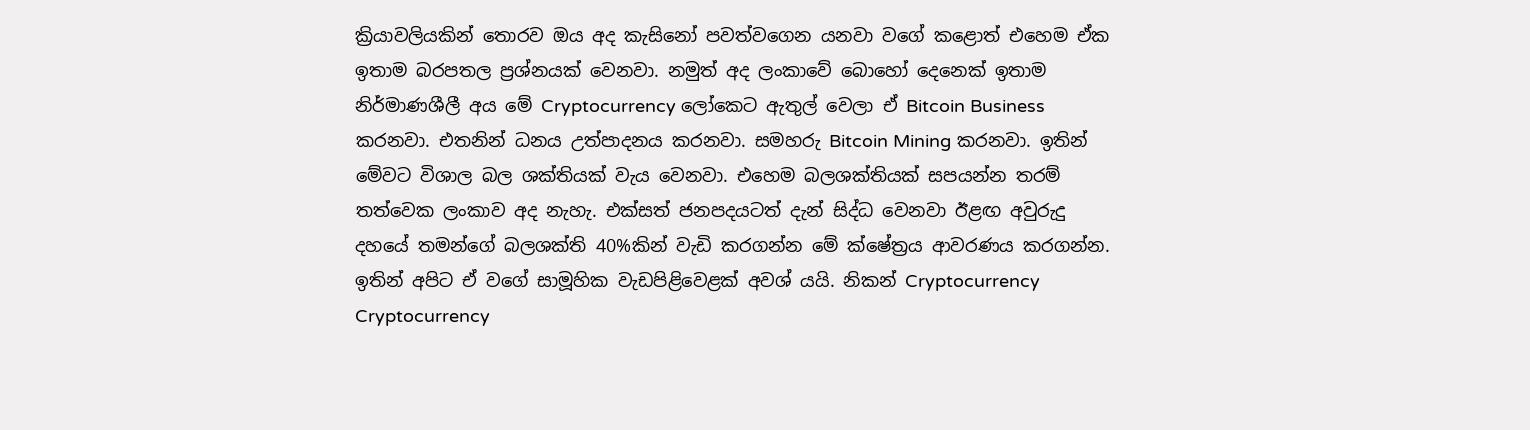ක්‍රියාවලියකින් තොරව ඔය අද කැසිනෝ පවත්වගෙන යනවා වගේ කළොත් එහෙම ඒක ඉතාම බරපතල ප්‍රශ්නයක් වෙනවා. නමුත් අද ලංකාවේ බොහෝ දෙනෙක් ඉතාම නිර්මාණශීලී අය මේ Cryptocurrency ලෝකෙට ඇතුල් වෙලා ඒ Bitcoin Business කරනවා. එතනින් ධනය උත්පාදනය කරනවා. සමහරු Bitcoin Mining කරනවා. ඉතින් මේවට විශාල බල ශක්තියක් වැය වෙනවා. එහෙම බලශක්තියක් සපයන්න තරම් තත්වෙක ලංකාව අද නැහැ. එක්සත් ජනපදයටත් දැන් සිද්ධ වෙනවා ඊළඟ අවුරුදු දහයේ තමන්ගේ බලශක්ති 40%කින් වැඩි කරගන්න මේ ක්ෂේත්‍රය ආවරණය කරගන්න. ඉතින් අපිට ඒ වගේ සාමූහික වැඩපිළිවෙළක් අවශ් යයි. නිකන් Cryptocurrency Cryptocurrency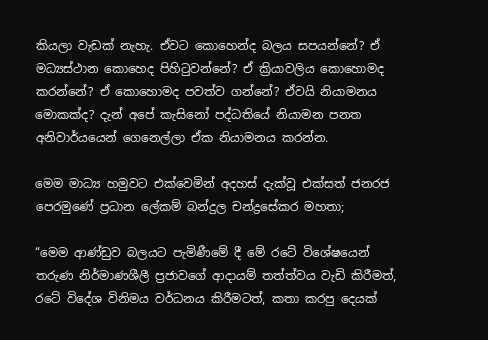කියලා වැඩක් නැහැ. ඒවට කොහෙන්ද බලය සපයන්නේ? ඒ මධ්‍යස්ථාන කොහෙද පිහිටුවන්නේ? ඒ ක්‍රියාවලිය කොහොමද කරන්නේ? ඒ කොහොමද පවත්ව ගන්නේ? ඒවයි නියාමනය මොකක්ද? දැන් අපේ කැසිනෝ පද්ධතියේ නියාමන පනත අනිවාර්යයෙන් ගෙනෙල්ලා ඒක නියාමනය කරන්න.

මෙම මාධ්‍ය හමුවට එක්වෙමින් අදහස් දැක්වූ එක්සත් ජනරජ පෙරමුණේ ප්‍රධාන ලේකම් බන්දුල චන්ද්‍රසේකර මහතා;

“මෙම ආණ්ඩුව බලයට පැමිණීමේ දී මේ රටේ විශේෂයෙන් තරුණ නිර්මාණශීලී ප්‍රජාවගේ ආදායම් තත්ත්වය වැඩි කිරීමත්, රටේ විදේශ විනිමය වර්ධනය කිරීමටත්, කතා කරපු දෙයක්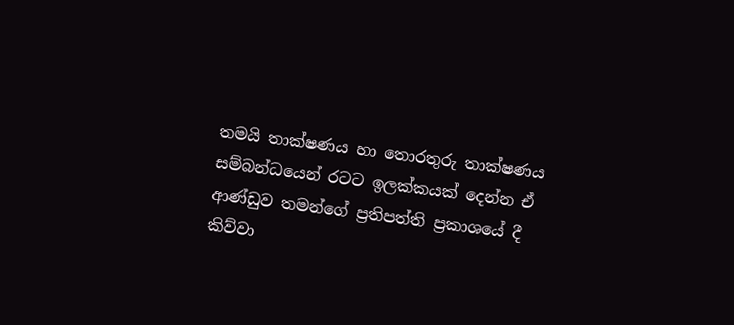තමයි තාක්ෂණය හා තොරතුරු තාක්ෂණය සම්බන්ධයෙන් රටට ඉලක්කයක් දෙන්න ඒ ආණ්ඩුව තමන්ගේ ප්‍රතිපත්ති ප්‍රකාශයේ දී කිව්වා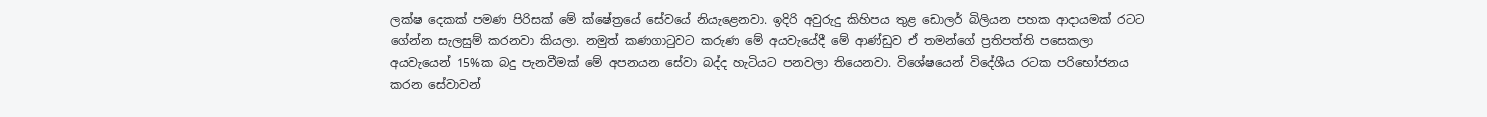ලක්ෂ දෙකක් පමණ පිරිසක් මේ ක්ෂේත්‍රයේ සේවයේ නියැළෙනවා. ඉදිරි අවුරුදු කිහිපය තුළ ඩොලර් බිලියන පහක ආදායමක් රටට ගේන්න සැලසුම් කරනවා කියලා. නමුත් කණගාටුවට කරුණ මේ අයවැයේදී මේ ආණ්ඩුව ඒ තමන්ගේ ප්‍රතිපත්ති පසෙකලා අයවැයෙන් 15%ක බදු පැනවීමක් මේ අපනයන සේවා බද්ද හැටියට පනවලා තියෙනවා. විශේෂයෙන් විදේශීය රටක පරිභෝජනය කරන සේවාවන්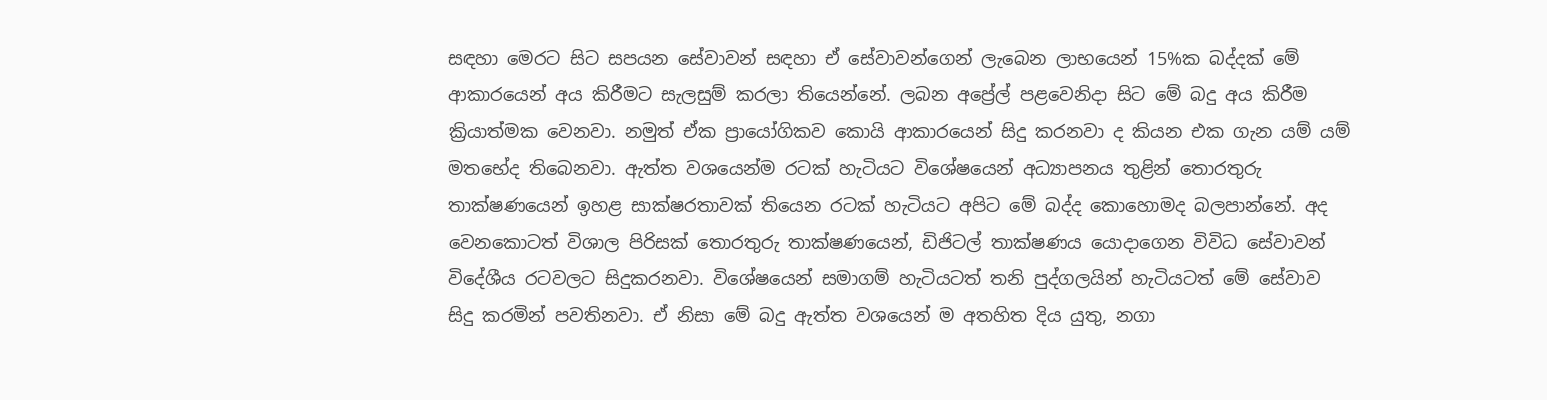සඳහා මෙරට සිට සපයන සේවාවන් සඳහා ඒ සේවාවන්ගෙන් ලැබෙන ලාභයෙන් 15%ක බද්දක් මේ ආකාරයෙන් අය කිරීමට සැලසුම් කරලා තියෙන්නේ. ලබන අප්‍රේල් පළවෙනිදා සිට මේ බදු අය කිරීම ක්‍රියාත්මක වෙනවා. නමුත් ඒක ප්‍රායෝගිකව කොයි ආකාරයෙන් සිදු කරනවා ද කියන එක ගැන යම් යම් මතභේද තිබෙනවා. ඇත්ත වශයෙන්ම රටක් හැටියට විශේෂයෙන් අධ්‍යාපනය තුළින් තොරතුරු තාක්ෂණයෙන් ඉහළ සාක්ෂරතාවක් තියෙන රටක් හැටියට අපිට මේ බද්ද කොහොමද බලපාන්නේ. අද වෙනකොටත් විශාල පිරිසක් තොරතුරු තාක්ෂණයෙන්, ඩිජිටල් තාක්ෂණය යොදාගෙන විවිධ සේවාවන් විදේශීය රටවලට සිදුකරනවා. විශේෂයෙන් සමාගම් හැටියටත් තනි පුද්ගලයින් හැටියටත් මේ සේවාව සිදු කරමින් පවතිනවා. ඒ නිසා මේ බදු ඇත්ත වශයෙන් ම අතහිත දිය යුතු, නගා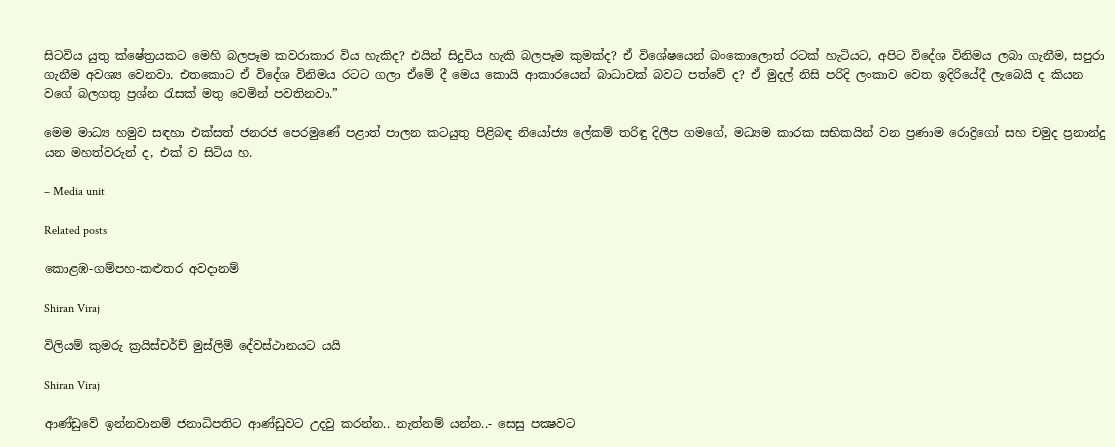සිටවිය යුතු ක්ෂේත්‍රයකට මෙහි බලපෑම කවරාකාර විය හැකිද? එයින් සිදුවිය හැකි බලපෑම කුමක්ද? ඒ විශේෂයෙන් බංකොලොත් රටක් හැටියට, අපිට විදේශ විනිමය ලබා ගැනීම, සපුරා ගැනීම අවශ්‍ය වෙනවා. එතකොට ඒ විදේශ විනිමය රටට ගලා ඒමේ දී මෙය කොයි ආකාරයෙන් බාධාවක් බවට පත්වේ ද? ඒ මුදල් නිසි පරිදි ලංකාව වෙත ඉදිරියේදී ලැබෙයි ද කියන වගේ බලගතු ප්‍රශ්න රැසක් මතු වෙමින් පවතිනවා.”

මෙම මාධ්‍ය හමුව සඳහා එක්සත් ජනරජ පෙරමුණේ පළාත් පාලන කටයුතු පිළිබඳ නියෝජ්‍ය ලේකම් තරිඳු දිලීප ගමගේ, මධ්‍යම කාරක සභිකයින් වන ප්‍රණාම රොද්‍රිගෝ සහ චමුද ප්‍රනාන්දු යන මහත්වරුන් ද, එක් ව සිටිය හ.

– Media unit

Related posts

කොළඹ-ගම්පහ-කළුතර අවදානම්

Shiran Viraj

විලියම් කුමරු ක්‍රයිස්චර්ච් මුස්ලිම් දේවස්ථානයට යයි

Shiran Viraj

ආණ්ඩුවේ ඉන්නවානම් ජනාධිපතිට ආණ්ඩුවට උදවු කරන්න.. නැත්නම් යන්න..- සෙසු පක්‍ෂවට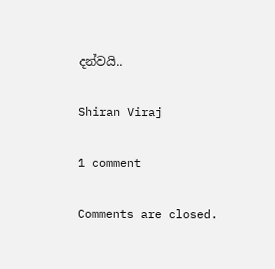දන්වයි..

Shiran Viraj

1 comment

Comments are closed.